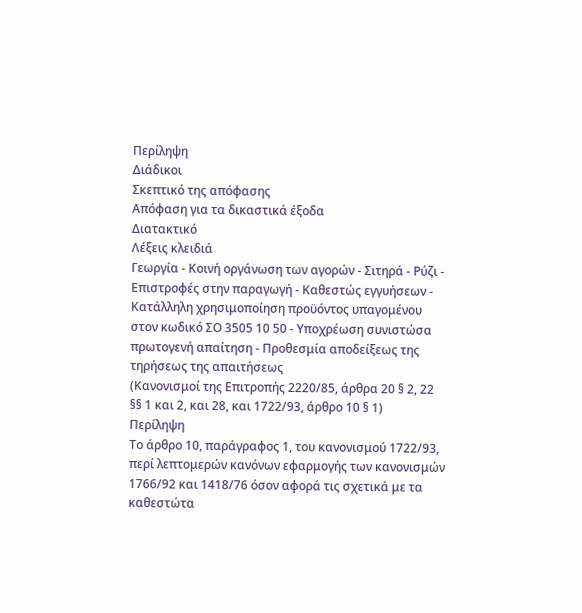Περίληψη
Διάδικοι
Σκεπτικό της απόφασης
Απόφαση για τα δικαστικά έξοδα
Διατακτικό
Λέξεις κλειδιά
Γεωργία - Κοινή οργάνωση των αγορών - Σιτηρά - Ρύζι - Επιστροφές στην παραγωγή - Καθεστώς εγγυήσεων - Κατάλληλη χρησιμοποίηση προϋόντος υπαγομένου στον κωδικό ΣΟ 3505 10 50 - Υποχρέωση συνιστώσα πρωτογενή απαίτηση - Προθεσμία αποδείξεως της τηρήσεως της απαιτήσεως
(Κανονισμοί της Επιτροπής 2220/85, άρθρα 20 § 2, 22 §§ 1 και 2, και 28, και 1722/93, άρθρο 10 § 1)
Περίληψη
Το άρθρο 10, παράγραφος 1, του κανονισμού 1722/93, περί λεπτομερών κανόνων εφαρμογής των κανονισμών 1766/92 και 1418/76 όσον αφορά τις σχετικά με τα καθεστώτα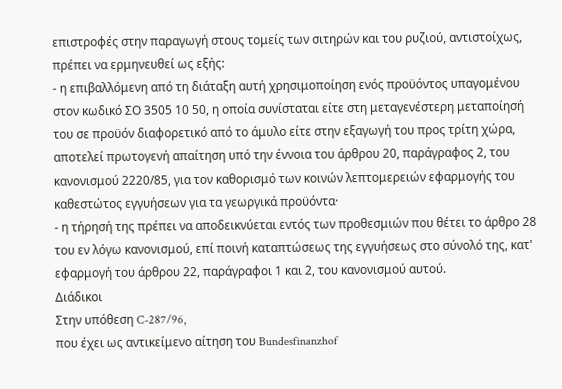επιστροφές στην παραγωγή στους τομείς των σιτηρών και του ρυζιού, αντιστοίχως, πρέπει να ερμηνευθεί ως εξής:
- η επιβαλλόμενη από τη διάταξη αυτή χρησιμοποίηση ενός προϋόντος υπαγομένου στον κωδικό ΣΟ 3505 10 50, η οποία συνίσταται είτε στη μεταγενέστερη μεταποίησή του σε προϋόν διαφορετικό από το άμυλο είτε στην εξαγωγή του προς τρίτη χώρα, αποτελεί πρωτογενή απαίτηση υπό την έννοια του άρθρου 20, παράγραφος 2, του κανονισμού 2220/85, για τον καθορισμό των κοινών λεπτομερειών εφαρμογής του καθεστώτος εγγυήσεων για τα γεωργικά προϋόντα·
- η τήρησή της πρέπει να αποδεικνύεται εντός των προθεσμιών που θέτει το άρθρο 28 του εν λόγω κανονισμού, επί ποινή καταπτώσεως της εγγυήσεως στο σύνολό της, κατ' εφαρμογή του άρθρου 22, παράγραφοι 1 και 2, του κανονισμού αυτού.
Διάδικοι
Στην υπόθεση C-287/96,
που έχει ως αντικείμενο αίτηση του Bundesfinanzhof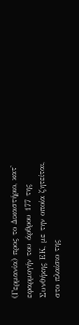(Γερμανία) προς το Δικαστήριο, κατ' εφαρμογήν του άρθρου 177 της Συνθήκης ΕΚ, με την οποία ζητείται, στο πλαίσιο της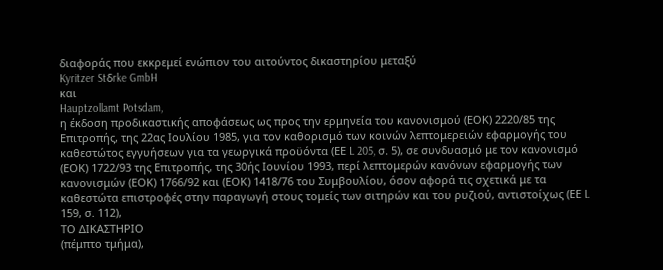διαφοράς που εκκρεμεί ενώπιον του αιτούντος δικαστηρίου μεταξύ
Kyritzer Stδrke GmbH
και
Hauptzollamt Potsdam,
η έκδοση προδικαστικής αποφάσεως ως προς την ερμηνεία του κανονισμού (ΕΟΚ) 2220/85 της Επιτροπής, της 22ας Ιουλίου 1985, για τον καθορισμό των κοινών λεπτομερειών εφαρμογής του καθεστώτος εγγυήσεων για τα γεωργικά προϋόντα (ΕΕ L 205, σ. 5), σε συνδυασμό με τον κανονισμό (ΕΟΚ) 1722/93 της Επιτροπής, της 30ής Ιουνίου 1993, περί λεπτομερών κανόνων εφαρμογής των κανονισμών (ΕΟΚ) 1766/92 και (ΕΟΚ) 1418/76 του Συμβουλίου, όσον αφορά τις σχετικά με τα καθεστώτα επιστροφές στην παραγωγή στους τομείς των σιτηρών και του ρυζιού, αντιστοίχως (ΕΕ L 159, σ. 112),
ΤΟ ΔΙΚΑΣΤΗΡΙΟ
(πέμπτο τμήμα),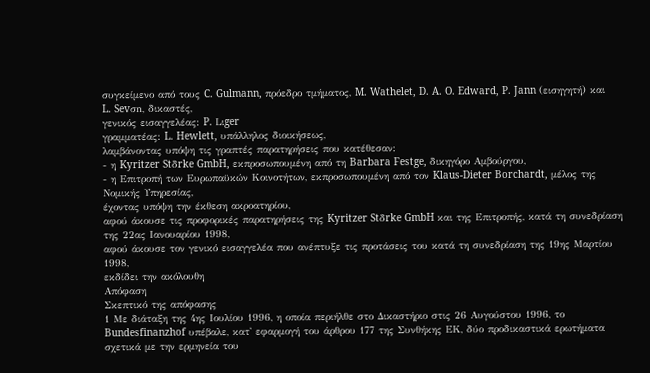συγκείμενο από τους C. Gulmann, πρόεδρο τμήματος, M. Wathelet, D. A. O. Edward, P. Jann (εισηγητή) και L. Sevσn, δικαστές,
γενικός εισαγγελέας: P. Lιger
γραμματέας: L. Hewlett, υπάλληλος διοικήσεως,
λαμβάνοντας υπόψη τις γραπτές παρατηρήσεις που κατέθεσαν:
- η Kyritzer Stδrke GmbH, εκπροσωπουμένη από τη Barbara Festge, δικηγόρο Αμβούργου,
- η Επιτροπή των Ευρωπαϋκών Κοινοτήτων, εκπροσωπουμένη από τον Klaus-Dieter Borchardt, μέλος της Νομικής Υπηρεσίας,
έχοντας υπόψη την έκθεση ακροατηρίου,
αφού άκουσε τις προφορικές παρατηρήσεις της Kyritzer Stδrke GmbH και της Επιτροπής, κατά τη συνεδρίαση της 22ας Ιανουαρίου 1998,
αφού άκουσε τον γενικό εισαγγελέα που ανέπτυξε τις προτάσεις του κατά τη συνεδρίαση της 19ης Μαρτίου 1998,
εκδίδει την ακόλουθη
Απόφαση
Σκεπτικό της απόφασης
1 Με διάταξη της 4ης Ιουλίου 1996, η οποία περιήλθε στο Δικαστήριο στις 26 Αυγούστου 1996, το Bundesfinanzhof υπέβαλε, κατ' εφαρμογή του άρθρου 177 της Συνθήκης ΕΚ, δύο προδικαστικά ερωτήματα σχετικά με την ερμηνεία του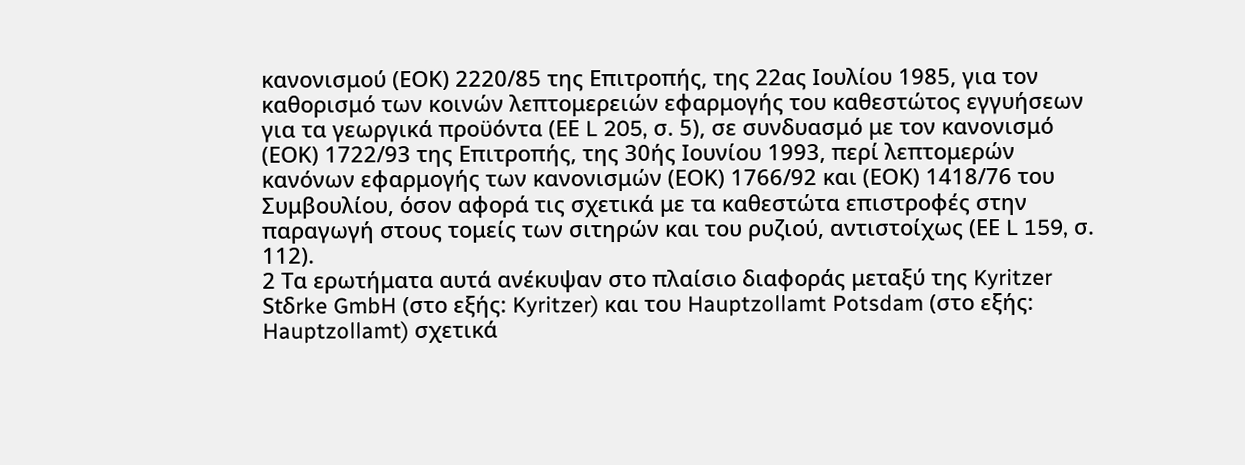κανονισμού (ΕΟΚ) 2220/85 της Επιτροπής, της 22ας Ιουλίου 1985, για τον καθορισμό των κοινών λεπτομερειών εφαρμογής του καθεστώτος εγγυήσεων για τα γεωργικά προϋόντα (ΕΕ L 205, σ. 5), σε συνδυασμό με τον κανονισμό (ΕΟΚ) 1722/93 της Επιτροπής, της 30ής Ιουνίου 1993, περί λεπτομερών κανόνων εφαρμογής των κανονισμών (ΕΟΚ) 1766/92 και (ΕΟΚ) 1418/76 του Συμβουλίου, όσον αφορά τις σχετικά με τα καθεστώτα επιστροφές στην παραγωγή στους τομείς των σιτηρών και του ρυζιού, αντιστοίχως (ΕΕ L 159, σ. 112).
2 Τα ερωτήματα αυτά ανέκυψαν στο πλαίσιο διαφοράς μεταξύ της Kyritzer Stδrke GmbH (στο εξής: Kyritzer) και του Hauptzollamt Potsdam (στο εξής: Hauptzollamt) σχετικά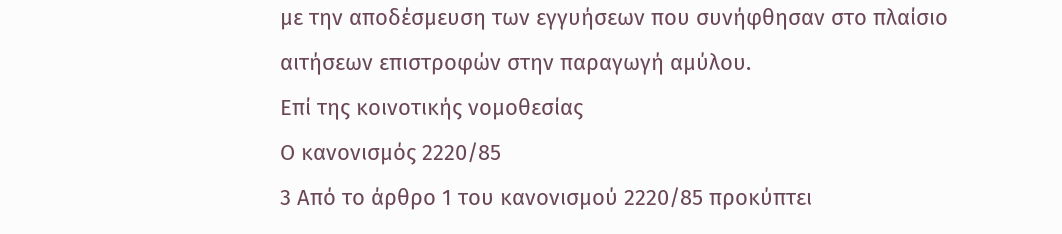με την αποδέσμευση των εγγυήσεων που συνήφθησαν στο πλαίσιο αιτήσεων επιστροφών στην παραγωγή αμύλου.
Επί της κοινοτικής νομοθεσίας
Ο κανονισμός 2220/85
3 Από το άρθρο 1 του κανονισμού 2220/85 προκύπτει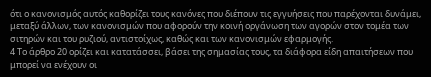ότι ο κανονισμός αυτός καθορίζει τους κανόνες που διέπουν τις εγγυήσεις που παρέχονται δυνάμει, μεταξύ άλλων, των κανονισμών που αφορούν την κοινή οργάνωση των αγορών στον τομέα των σιτηρών και του ρυζιού, αντιστοίχως, καθώς και των κανονισμών εφαρμογής.
4 Το άρθρο 20 ορίζει και κατατάσσει, βάσει της σημασίας τους, τα διάφορα είδη απαιτήσεων που μπορεί να ενέχουν οι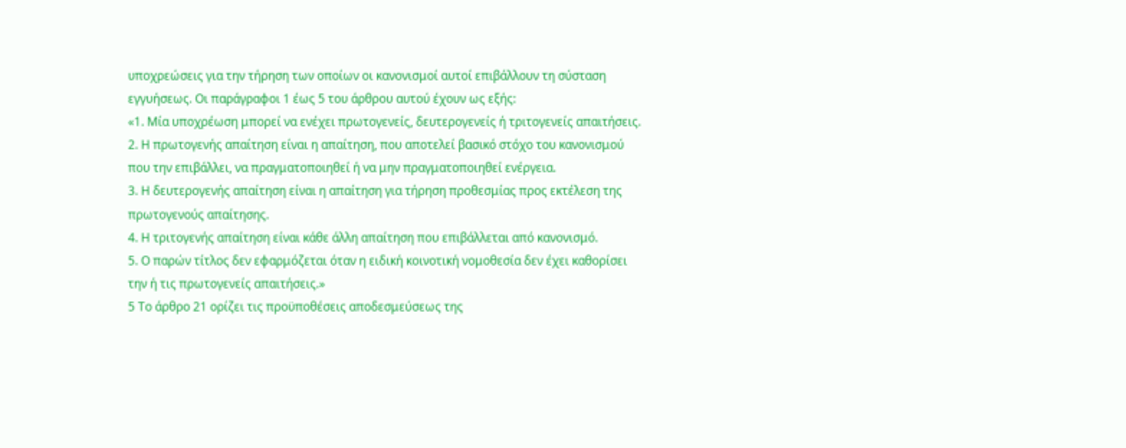υποχρεώσεις για την τήρηση των οποίων οι κανονισμοί αυτοί επιβάλλουν τη σύσταση εγγυήσεως. Οι παράγραφοι 1 έως 5 του άρθρου αυτού έχουν ως εξής:
«1. Μία υποχρέωση μπορεί να ενέχει πρωτογενείς, δευτερογενείς ή τριτογενείς απαιτήσεις.
2. Η πρωτογενής απαίτηση είναι η απαίτηση, που αποτελεί βασικό στόχο του κανονισμού που την επιβάλλει, να πραγματοποιηθεί ή να μην πραγματοποιηθεί ενέργεια.
3. Η δευτερογενής απαίτηση είναι η απαίτηση για τήρηση προθεσμίας προς εκτέλεση της πρωτογενούς απαίτησης.
4. Η τριτογενής απαίτηση είναι κάθε άλλη απαίτηση που επιβάλλεται από κανονισμό.
5. Ο παρών τίτλος δεν εφαρμόζεται όταν η ειδική κοινοτική νομοθεσία δεν έχει καθορίσει την ή τις πρωτογενείς απαιτήσεις.»
5 Το άρθρο 21 ορίζει τις προϋποθέσεις αποδεσμεύσεως της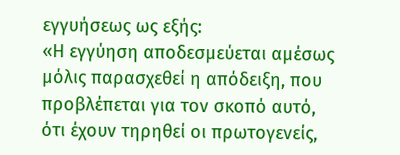εγγυήσεως ως εξής:
«Η εγγύηση αποδεσμεύεται αμέσως μόλις παρασχεθεί η απόδειξη, που προβλέπεται για τον σκοπό αυτό, ότι έχουν τηρηθεί οι πρωτογενείς,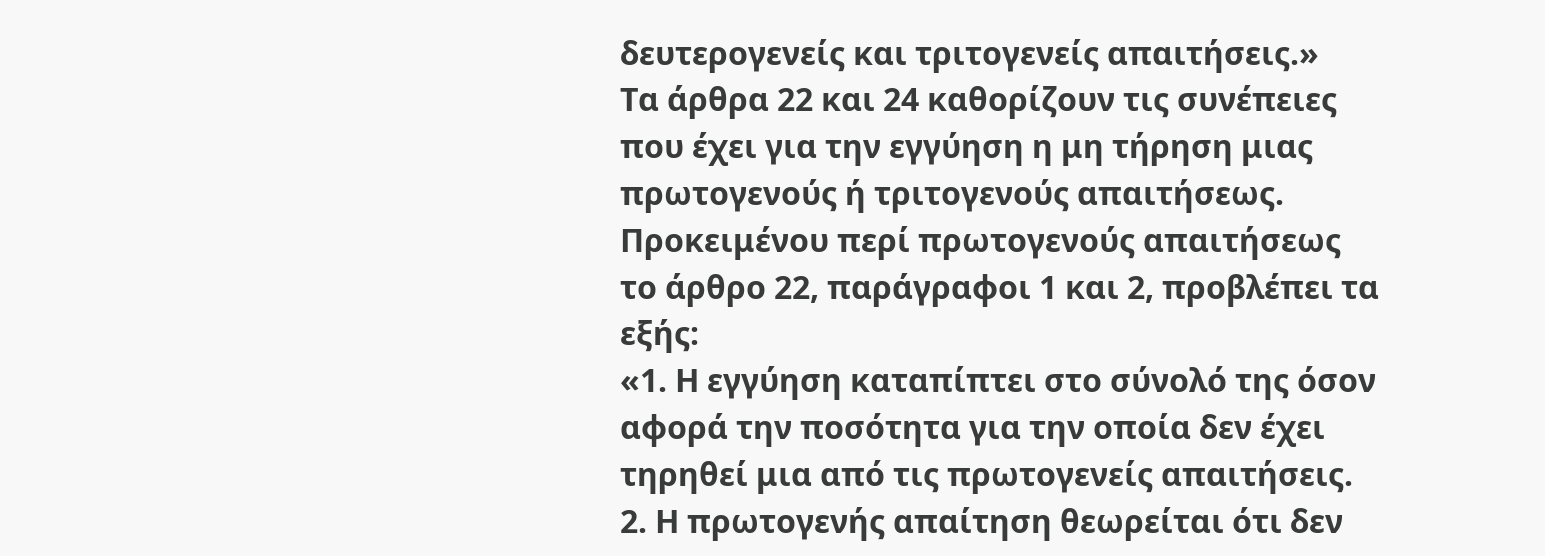δευτερογενείς και τριτογενείς απαιτήσεις.»
Τα άρθρα 22 και 24 καθορίζουν τις συνέπειες που έχει για την εγγύηση η μη τήρηση μιας πρωτογενούς ή τριτογενούς απαιτήσεως. Προκειμένου περί πρωτογενούς απαιτήσεως το άρθρο 22, παράγραφοι 1 και 2, προβλέπει τα εξής:
«1. Η εγγύηση καταπίπτει στο σύνολό της όσον αφορά την ποσότητα για την οποία δεν έχει τηρηθεί μια από τις πρωτογενείς απαιτήσεις.
2. Η πρωτογενής απαίτηση θεωρείται ότι δεν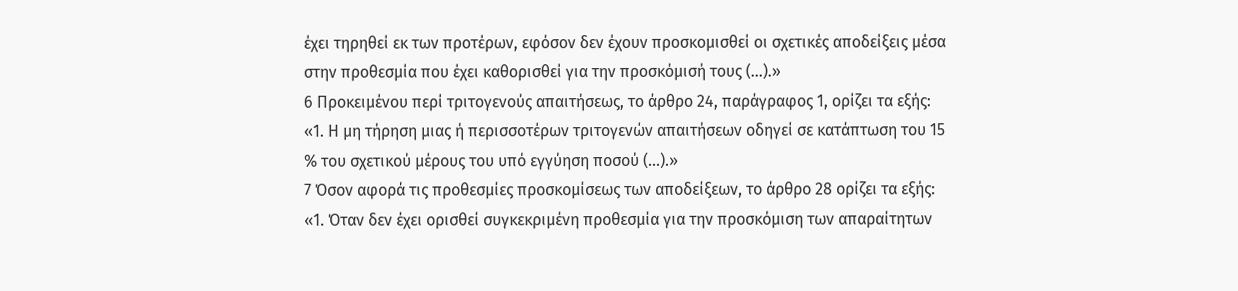έχει τηρηθεί εκ των προτέρων, εφόσον δεν έχουν προσκομισθεί οι σχετικές αποδείξεις μέσα στην προθεσμία που έχει καθορισθεί για την προσκόμισή τους (...).»
6 Προκειμένου περί τριτογενούς απαιτήσεως, το άρθρο 24, παράγραφος 1, ορίζει τα εξής:
«1. Η μη τήρηση μιας ή περισσοτέρων τριτογενών απαιτήσεων οδηγεί σε κατάπτωση του 15 % του σχετικού μέρους του υπό εγγύηση ποσού (...).»
7 Όσον αφορά τις προθεσμίες προσκομίσεως των αποδείξεων, το άρθρο 28 ορίζει τα εξής:
«1. Όταν δεν έχει ορισθεί συγκεκριμένη προθεσμία για την προσκόμιση των απαραίτητων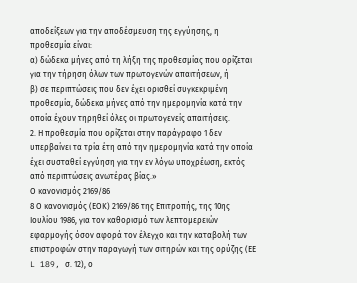αποδείξεων για την αποδέσμευση της εγγύησης, η προθεσμία είναι:
α) δώδεκα μήνες από τη λήξη της προθεσμίας που ορίζεται για την τήρηση όλων των πρωτογενών απαιτήσεων, ή
β) σε περιπτώσεις που δεν έχει ορισθεί συγκεκριμένη προθεσμία, δώδεκα μήνες από την ημερομηνία κατά την οποία έχουν τηρηθεί όλες οι πρωτογενείς απαιτήσεις.
2. Η προθεσμία που ορίζεται στην παράγραφο 1 δεν υπερβαίνει τα τρία έτη από την ημερομηνία κατά την οποία έχει συσταθεί εγγύηση για την εν λόγω υποχρέωση, εκτός από περιπτώσεις ανωτέρας βίας.»
Ο κανονισμός 2169/86
8 Ο κανονισμός (ΕΟΚ) 2169/86 της Επιτροπής, της 10ης Ιουλίου 1986, για τον καθορισμό των λεπτομερειών εφαρμογής όσον αφορά τον έλεγχο και την καταβολή των επιστροφών στην παραγωγή των σιτηρών και της ορύζης (ΕΕ L 189, σ. 12), ο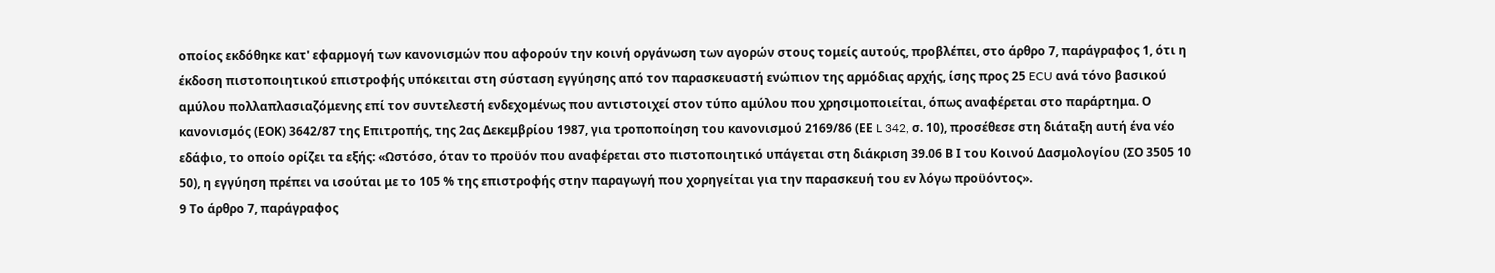οποίος εκδόθηκε κατ' εφαρμογή των κανονισμών που αφορούν την κοινή οργάνωση των αγορών στους τομείς αυτούς, προβλέπει, στο άρθρο 7, παράγραφος 1, ότι η έκδοση πιστοποιητικού επιστροφής υπόκειται στη σύσταση εγγύησης από τον παρασκευαστή ενώπιον της αρμόδιας αρχής, ίσης προς 25 ECU ανά τόνο βασικού αμύλου πολλαπλασιαζόμενης επί τον συντελεστή ενδεχομένως που αντιστοιχεί στον τύπο αμύλου που χρησιμοποιείται, όπως αναφέρεται στο παράρτημα. Ο κανονισμός (ΕΟΚ) 3642/87 της Επιτροπής, της 2ας Δεκεμβρίου 1987, για τροποποίηση του κανονισμού 2169/86 (ΕΕ L 342, σ. 10), προσέθεσε στη διάταξη αυτή ένα νέο εδάφιο, το οποίο ορίζει τα εξής: «Ωστόσο, όταν το προϋόν που αναφέρεται στο πιστοποιητικό υπάγεται στη διάκριση 39.06 Β Ι του Κοινού Δασμολογίου (ΣΟ 3505 10 50), η εγγύηση πρέπει να ισούται με το 105 % της επιστροφής στην παραγωγή που χορηγείται για την παρασκευή του εν λόγω προϋόντος».
9 Το άρθρο 7, παράγραφος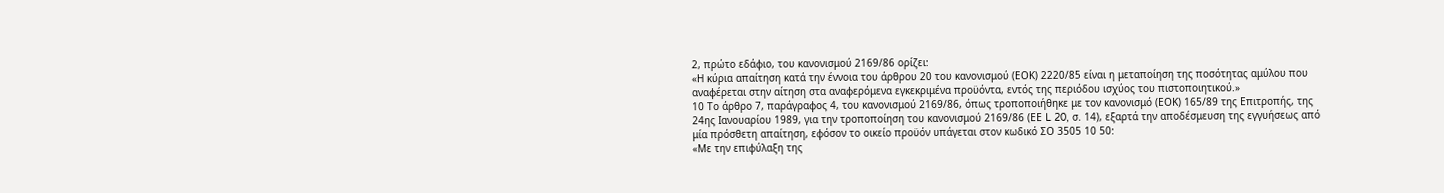2, πρώτο εδάφιο, του κανονισμού 2169/86 ορίζει:
«Η κύρια απαίτηση κατά την έννοια του άρθρου 20 του κανονισμού (ΕΟΚ) 2220/85 είναι η μεταποίηση της ποσότητας αμύλου που αναφέρεται στην αίτηση στα αναφερόμενα εγκεκριμένα προϋόντα, εντός της περιόδου ισχύος του πιστοποιητικού.»
10 Το άρθρο 7, παράγραφος 4, του κανονισμού 2169/86, όπως τροποποιήθηκε με τον κανονισμό (ΕΟΚ) 165/89 της Επιτροπής, της 24ης Ιανουαρίου 1989, για την τροποποίηση του κανονισμού 2169/86 (ΕΕ L 20, σ. 14), εξαρτά την αποδέσμευση της εγγυήσεως από μία πρόσθετη απαίτηση, εφόσον το οικείο προϋόν υπάγεται στον κωδικό ΣΟ 3505 10 50:
«Με την επιφύλαξη της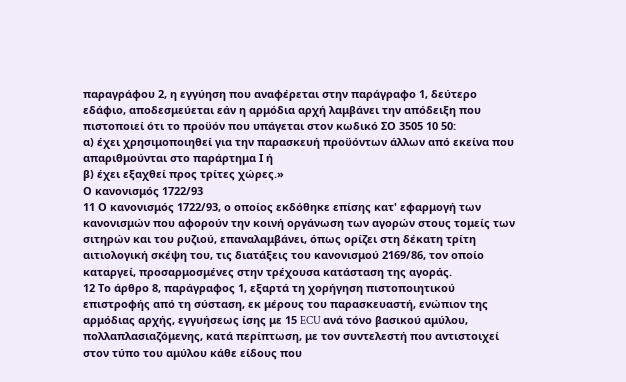παραγράφου 2, η εγγύηση που αναφέρεται στην παράγραφο 1, δεύτερο εδάφιο, αποδεσμεύεται εάν η αρμόδια αρχή λαμβάνει την απόδειξη που πιστοποιεί ότι το προϋόν που υπάγεται στον κωδικό ΣΟ 3505 10 50:
α) έχει χρησιμοποιηθεί για την παρασκευή προϋόντων άλλων από εκείνα που απαριθμούνται στο παράρτημα Ι ή
β) έχει εξαχθεί προς τρίτες χώρες.»
Ο κανονισμός 1722/93
11 Ο κανονισμός 1722/93, ο οποίος εκδόθηκε επίσης κατ' εφαρμογή των κανονισμών που αφορούν την κοινή οργάνωση των αγορών στους τομείς των σιτηρών και του ρυζιού, επαναλαμβάνει, όπως ορίζει στη δέκατη τρίτη αιτιολογική σκέψη του, τις διατάξεις του κανονισμού 2169/86, τον οποίο καταργεί, προσαρμοσμένες στην τρέχουσα κατάσταση της αγοράς.
12 Το άρθρο 8, παράγραφος 1, εξαρτά τη χορήγηση πιστοποιητικού επιστροφής από τη σύσταση, εκ μέρους του παρασκευαστή, ενώπιον της αρμόδιας αρχής, εγγυήσεως ίσης με 15 ECU ανά τόνο βασικού αμύλου, πολλαπλασιαζόμενης, κατά περίπτωση, με τον συντελεστή που αντιστοιχεί στον τύπο του αμύλου κάθε είδους που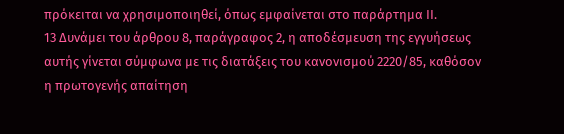πρόκειται να χρησιμοποιηθεί, όπως εμφαίνεται στο παράρτημα ΙΙ.
13 Δυνάμει του άρθρου 8, παράγραφος 2, η αποδέσμευση της εγγυήσεως αυτής γίνεται σύμφωνα με τις διατάξεις του κανονισμού 2220/85, καθόσον η πρωτογενής απαίτηση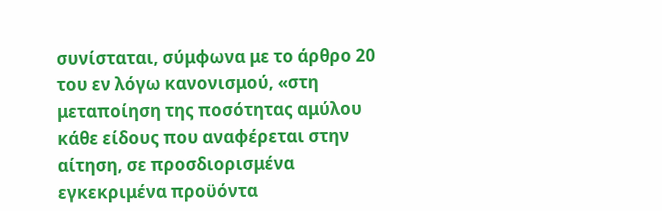συνίσταται, σύμφωνα με το άρθρο 20 του εν λόγω κανονισμού, «στη μεταποίηση της ποσότητας αμύλου κάθε είδους που αναφέρεται στην αίτηση, σε προσδιορισμένα εγκεκριμένα προϋόντα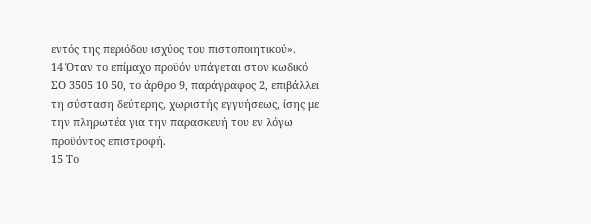εντός της περιόδου ισχύος του πιστοποιητικού».
14 Όταν το επίμαχο προϋόν υπάγεται στον κωδικό ΣΟ 3505 10 50, το άρθρο 9, παράγραφος 2, επιβάλλει τη σύσταση δεύτερης, χωριστής εγγυήσεως, ίσης με την πληρωτέα για την παρασκευή του εν λόγω προϋόντος επιστροφή.
15 Το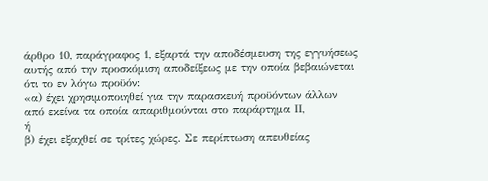άρθρο 10, παράγραφος 1, εξαρτά την αποδέσμευση της εγγυήσεως αυτής από την προσκόμιση αποδείξεως με την οποία βεβαιώνεται ότι το εν λόγω προϋόν:
«α) έχει χρησιμοποιηθεί για την παρασκευή προϋόντων άλλων από εκείνα τα οποία απαριθμούνται στο παράρτημα ΙΙ,
ή
β) έχει εξαχθεί σε τρίτες χώρες. Σε περίπτωση απευθείας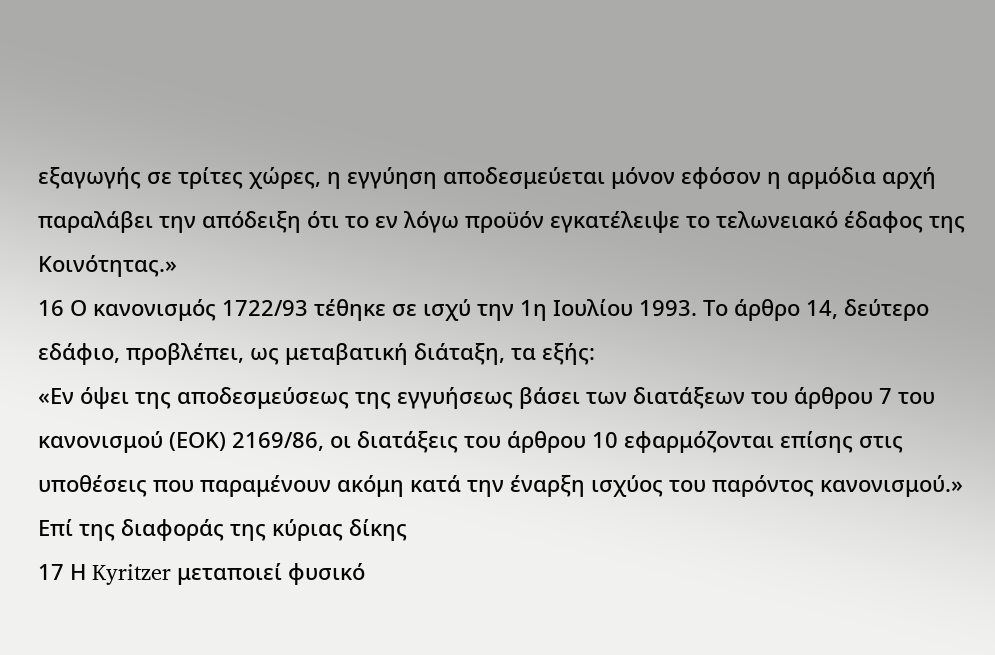εξαγωγής σε τρίτες χώρες, η εγγύηση αποδεσμεύεται μόνον εφόσον η αρμόδια αρχή παραλάβει την απόδειξη ότι το εν λόγω προϋόν εγκατέλειψε το τελωνειακό έδαφος της Κοινότητας.»
16 Ο κανονισμός 1722/93 τέθηκε σε ισχύ την 1η Ιουλίου 1993. Το άρθρο 14, δεύτερο εδάφιο, προβλέπει, ως μεταβατική διάταξη, τα εξής:
«Εν όψει της αποδεσμεύσεως της εγγυήσεως βάσει των διατάξεων του άρθρου 7 του κανονισμού (ΕΟΚ) 2169/86, οι διατάξεις του άρθρου 10 εφαρμόζονται επίσης στις υποθέσεις που παραμένουν ακόμη κατά την έναρξη ισχύος του παρόντος κανονισμού.»
Επί της διαφοράς της κύριας δίκης
17 Η Kyritzer μεταποιεί φυσικό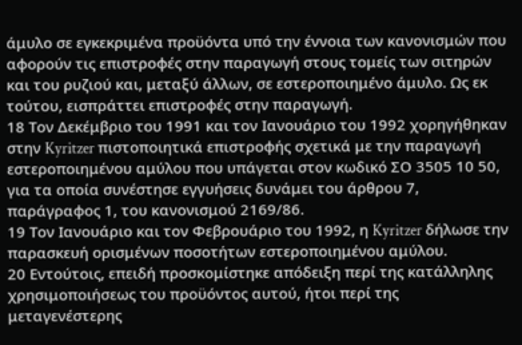άμυλο σε εγκεκριμένα προϋόντα υπό την έννοια των κανονισμών που αφορούν τις επιστροφές στην παραγωγή στους τομείς των σιτηρών και του ρυζιού και, μεταξύ άλλων, σε εστεροποιημένο άμυλο. Ως εκ τούτου, εισπράττει επιστροφές στην παραγωγή.
18 Τον Δεκέμβριο του 1991 και τον Ιανουάριο του 1992 χορηγήθηκαν στην Kyritzer πιστοποιητικά επιστροφής σχετικά με την παραγωγή εστεροποιημένου αμύλου που υπάγεται στον κωδικό ΣΟ 3505 10 50, για τα οποία συνέστησε εγγυήσεις δυνάμει του άρθρου 7, παράγραφος 1, του κανονισμού 2169/86.
19 Τον Ιανουάριο και τον Φεβρουάριο του 1992, η Kyritzer δήλωσε την παρασκευή ορισμένων ποσοτήτων εστεροποιημένου αμύλου.
20 Εντούτοις, επειδή προσκομίστηκε απόδειξη περί της κατάλληλης χρησιμοποιήσεως του προϋόντος αυτού, ήτοι περί της μεταγενέστερης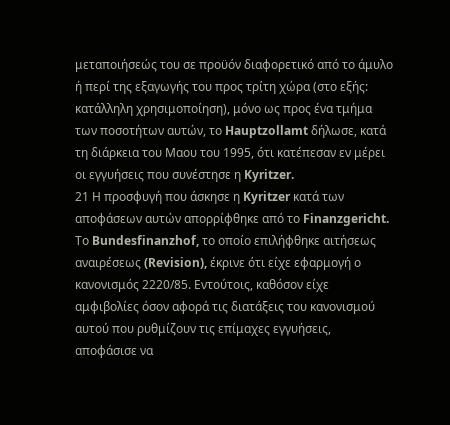μεταποιήσεώς του σε προϋόν διαφορετικό από το άμυλο ή περί της εξαγωγής του προς τρίτη χώρα (στο εξής: κατάλληλη χρησιμοποίηση), μόνο ως προς ένα τμήμα των ποσοτήτων αυτών, το Hauptzollamt δήλωσε, κατά τη διάρκεια του Μαου του 1995, ότι κατέπεσαν εν μέρει οι εγγυήσεις που συνέστησε η Kyritzer.
21 Η προσφυγή που άσκησε η Kyritzer κατά των αποφάσεων αυτών απορρίφθηκε από το Finanzgericht. Το Bundesfinanzhof, το οποίο επιλήφθηκε αιτήσεως αναιρέσεως (Revision), έκρινε ότι είχε εφαρμογή ο κανονισμός 2220/85. Εντούτοις, καθόσον είχε αμφιβολίες όσον αφορά τις διατάξεις του κανονισμού αυτού που ρυθμίζουν τις επίμαχες εγγυήσεις, αποφάσισε να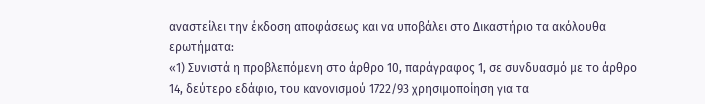αναστείλει την έκδοση αποφάσεως και να υποβάλει στο Δικαστήριο τα ακόλουθα ερωτήματα:
«1) Συνιστά η προβλεπόμενη στο άρθρο 10, παράγραφος 1, σε συνδυασμό με το άρθρο 14, δεύτερο εδάφιο, του κανονισμού 1722/93 χρησιμοποίηση για τα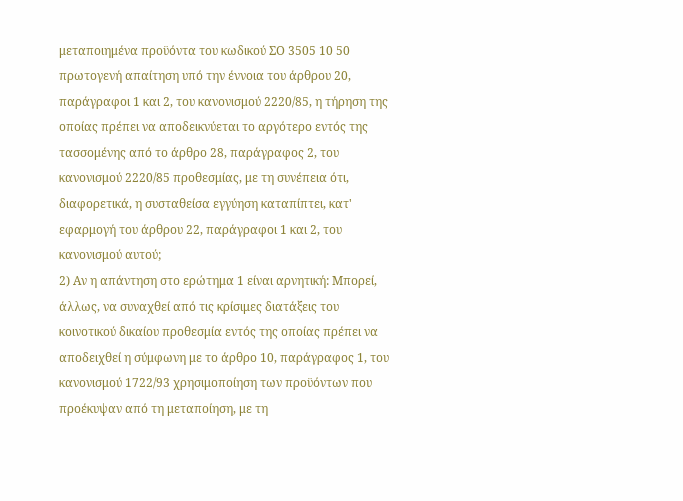μεταποιημένα προϋόντα του κωδικού ΣΟ 3505 10 50 πρωτογενή απαίτηση υπό την έννοια του άρθρου 20, παράγραφοι 1 και 2, του κανονισμού 2220/85, η τήρηση της οποίας πρέπει να αποδεικνύεται το αργότερο εντός της τασσομένης από το άρθρο 28, παράγραφος 2, του κανονισμού 2220/85 προθεσμίας, με τη συνέπεια ότι, διαφορετικά, η συσταθείσα εγγύηση καταπίπτει, κατ' εφαρμογή του άρθρου 22, παράγραφοι 1 και 2, του κανονισμού αυτού;
2) Αν η απάντηση στο ερώτημα 1 είναι αρνητική: Μπορεί, άλλως, να συναχθεί από τις κρίσιμες διατάξεις του κοινοτικού δικαίου προθεσμία εντός της οποίας πρέπει να αποδειχθεί η σύμφωνη με το άρθρο 10, παράγραφος 1, του κανονισμού 1722/93 χρησιμοποίηση των προϋόντων που προέκυψαν από τη μεταποίηση, με τη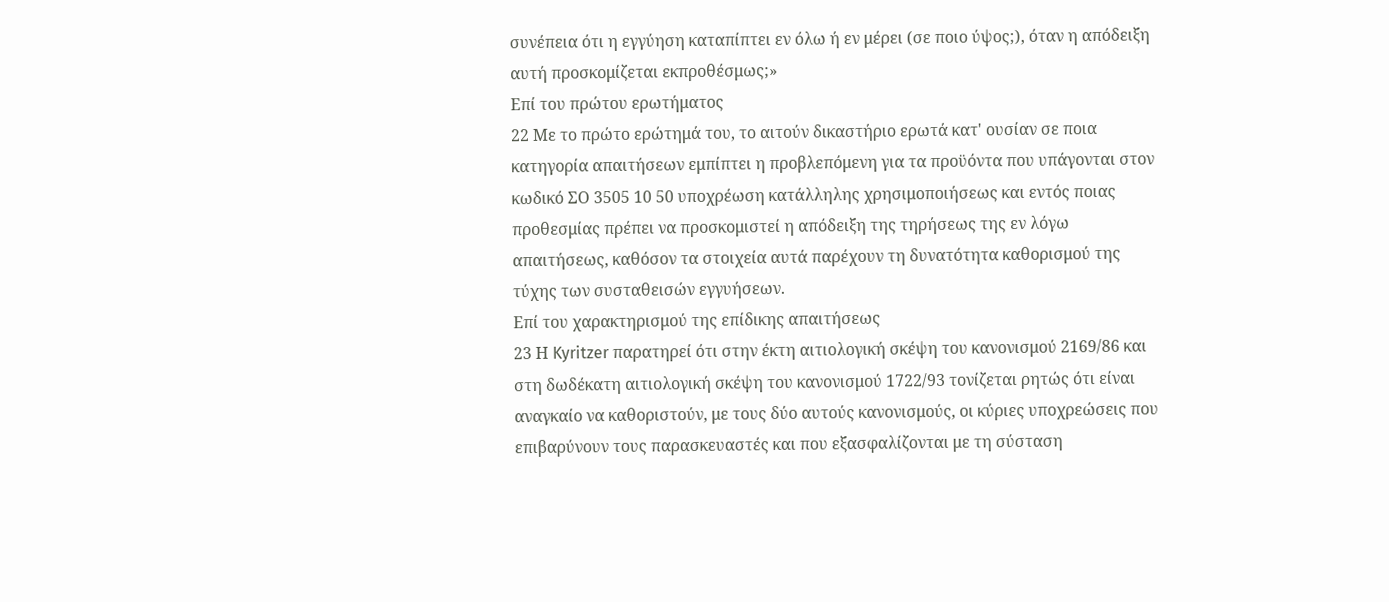συνέπεια ότι η εγγύηση καταπίπτει εν όλω ή εν μέρει (σε ποιο ύψος;), όταν η απόδειξη αυτή προσκομίζεται εκπροθέσμως;»
Επί του πρώτου ερωτήματος
22 Με το πρώτο ερώτημά του, το αιτούν δικαστήριο ερωτά κατ' ουσίαν σε ποια κατηγορία απαιτήσεων εμπίπτει η προβλεπόμενη για τα προϋόντα που υπάγονται στον κωδικό ΣΟ 3505 10 50 υποχρέωση κατάλληλης χρησιμοποιήσεως και εντός ποιας προθεσμίας πρέπει να προσκομιστεί η απόδειξη της τηρήσεως της εν λόγω απαιτήσεως, καθόσον τα στοιχεία αυτά παρέχουν τη δυνατότητα καθορισμού της τύχης των συσταθεισών εγγυήσεων.
Επί του χαρακτηρισμού της επίδικης απαιτήσεως
23 Η Kyritzer παρατηρεί ότι στην έκτη αιτιολογική σκέψη του κανονισμού 2169/86 και στη δωδέκατη αιτιολογική σκέψη του κανονισμού 1722/93 τονίζεται ρητώς ότι είναι αναγκαίο να καθοριστούν, με τους δύο αυτούς κανονισμούς, οι κύριες υποχρεώσεις που επιβαρύνουν τους παρασκευαστές και που εξασφαλίζονται με τη σύσταση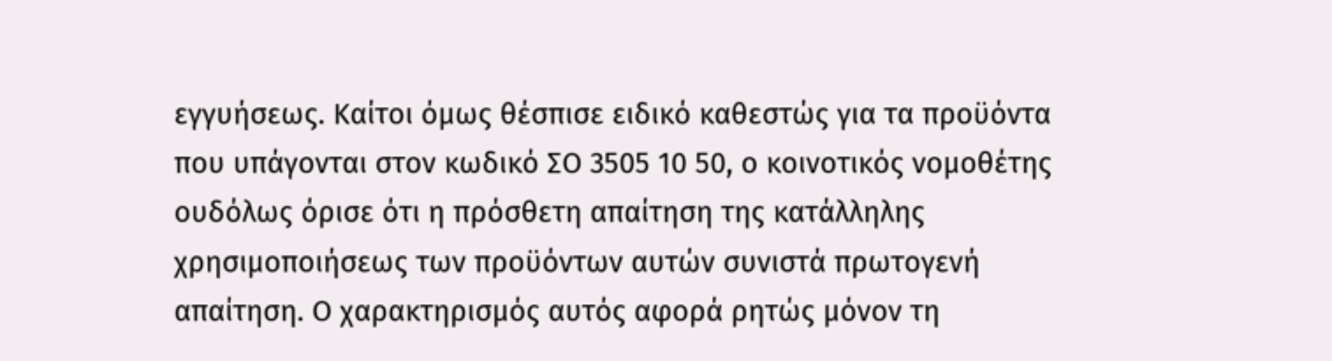εγγυήσεως. Καίτοι όμως θέσπισε ειδικό καθεστώς για τα προϋόντα που υπάγονται στον κωδικό ΣΟ 3505 10 50, ο κοινοτικός νομοθέτης ουδόλως όρισε ότι η πρόσθετη απαίτηση της κατάλληλης χρησιμοποιήσεως των προϋόντων αυτών συνιστά πρωτογενή απαίτηση. Ο χαρακτηρισμός αυτός αφορά ρητώς μόνον τη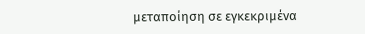μεταποίηση σε εγκεκριμένα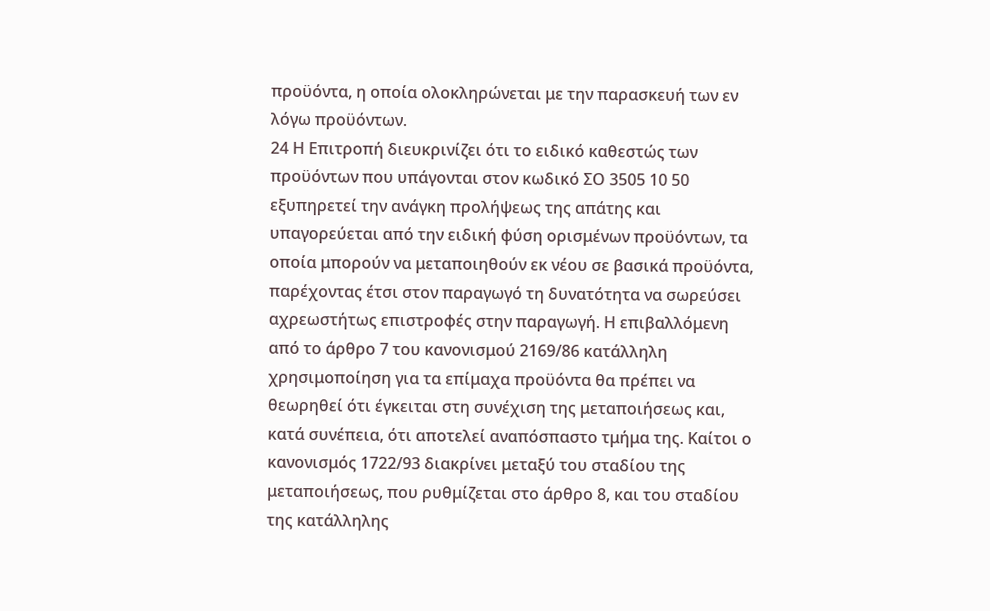προϋόντα, η οποία ολοκληρώνεται με την παρασκευή των εν λόγω προϋόντων.
24 Η Επιτροπή διευκρινίζει ότι το ειδικό καθεστώς των προϋόντων που υπάγονται στον κωδικό ΣΟ 3505 10 50 εξυπηρετεί την ανάγκη προλήψεως της απάτης και υπαγορεύεται από την ειδική φύση ορισμένων προϋόντων, τα οποία μπορούν να μεταποιηθούν εκ νέου σε βασικά προϋόντα, παρέχοντας έτσι στον παραγωγό τη δυνατότητα να σωρεύσει αχρεωστήτως επιστροφές στην παραγωγή. Η επιβαλλόμενη από το άρθρο 7 του κανονισμού 2169/86 κατάλληλη χρησιμοποίηση για τα επίμαχα προϋόντα θα πρέπει να θεωρηθεί ότι έγκειται στη συνέχιση της μεταποιήσεως και, κατά συνέπεια, ότι αποτελεί αναπόσπαστο τμήμα της. Καίτοι ο κανονισμός 1722/93 διακρίνει μεταξύ του σταδίου της μεταποιήσεως, που ρυθμίζεται στο άρθρο 8, και του σταδίου της κατάλληλης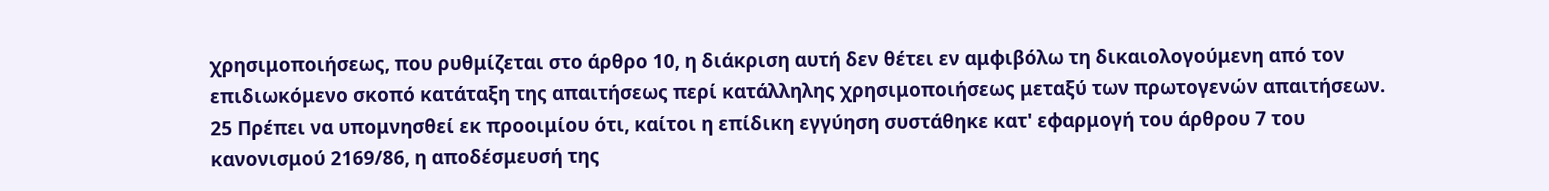χρησιμοποιήσεως, που ρυθμίζεται στο άρθρο 10, η διάκριση αυτή δεν θέτει εν αμφιβόλω τη δικαιολογούμενη από τον επιδιωκόμενο σκοπό κατάταξη της απαιτήσεως περί κατάλληλης χρησιμοποιήσεως μεταξύ των πρωτογενών απαιτήσεων.
25 Πρέπει να υπομνησθεί εκ προοιμίου ότι, καίτοι η επίδικη εγγύηση συστάθηκε κατ' εφαρμογή του άρθρου 7 του κανονισμού 2169/86, η αποδέσμευσή της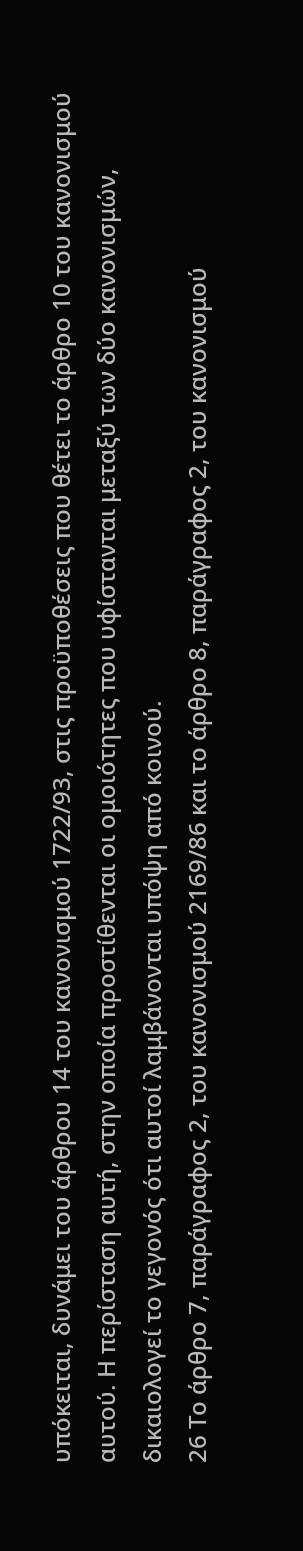υπόκειται, δυνάμει του άρθρου 14 του κανονισμού 1722/93, στις προϋποθέσεις που θέτει το άρθρο 10 του κανονισμού αυτού. Η περίσταση αυτή, στην οποία προστίθενται οι ομοιότητες που υφίστανται μεταξύ των δύο κανονισμών, δικαιολογεί το γεγονός ότι αυτοί λαμβάνονται υπόψη από κοινού.
26 Το άρθρο 7, παράγραφος 2, του κανονισμού 2169/86 και το άρθρο 8, παράγραφος 2, του κανονισμού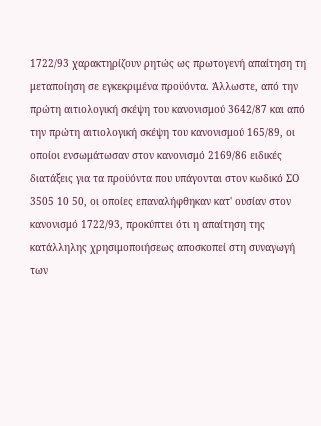1722/93 χαρακτηρίζουν ρητώς ως πρωτογενή απαίτηση τη μεταποίηση σε εγκεκριμένα προϋόντα. Άλλωστε, από την πρώτη αιτιολογική σκέψη του κανονισμού 3642/87 και από την πρώτη αιτιολογική σκέψη του κανονισμού 165/89, οι οποίοι ενσωμάτωσαν στον κανονισμό 2169/86 ειδικές διατάξεις για τα προϋόντα που υπάγονται στον κωδικό ΣΟ 3505 10 50, οι οποίες επαναλήφθηκαν κατ' ουσίαν στον κανονισμό 1722/93, προκύπτει ότι η απαίτηση της κατάλληλης χρησιμοποιήσεως αποσκοπεί στη συναγωγή των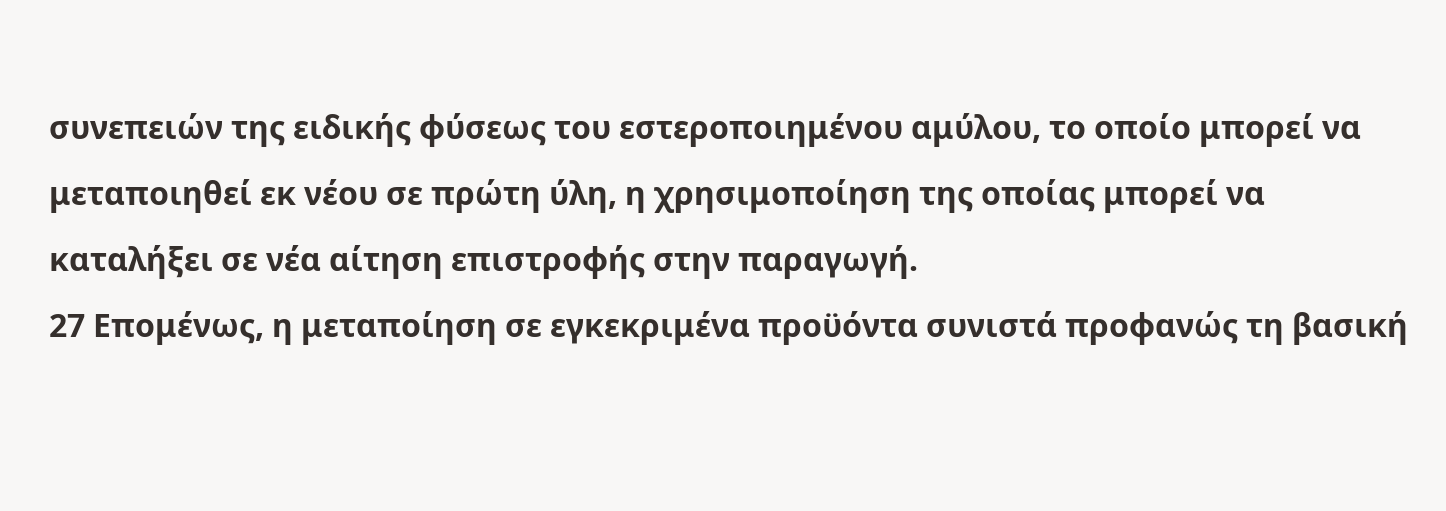συνεπειών της ειδικής φύσεως του εστεροποιημένου αμύλου, το οποίο μπορεί να μεταποιηθεί εκ νέου σε πρώτη ύλη, η χρησιμοποίηση της οποίας μπορεί να καταλήξει σε νέα αίτηση επιστροφής στην παραγωγή.
27 Επομένως, η μεταποίηση σε εγκεκριμένα προϋόντα συνιστά προφανώς τη βασική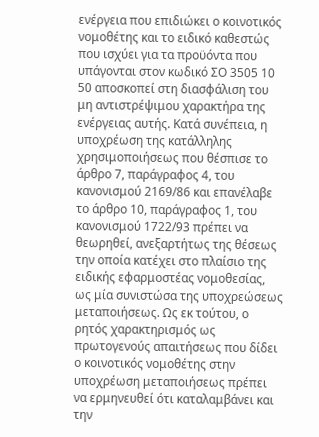ενέργεια που επιδιώκει ο κοινοτικός νομοθέτης και το ειδικό καθεστώς που ισχύει για τα προϋόντα που υπάγονται στον κωδικό ΣΟ 3505 10 50 αποσκοπεί στη διασφάλιση του μη αντιστρέψιμου χαρακτήρα της ενέργειας αυτής. Κατά συνέπεια, η υποχρέωση της κατάλληλης χρησιμοποιήσεως που θέσπισε το άρθρο 7, παράγραφος 4, του κανονισμού 2169/86 και επανέλαβε το άρθρο 10, παράγραφος 1, του κανονισμού 1722/93 πρέπει να θεωρηθεί, ανεξαρτήτως της θέσεως την οποία κατέχει στο πλαίσιο της ειδικής εφαρμοστέας νομοθεσίας, ως μία συνιστώσα της υποχρεώσεως μεταποιήσεως. Ως εκ τούτου, ο ρητός χαρακτηρισμός ως πρωτογενούς απαιτήσεως που δίδει ο κοινοτικός νομοθέτης στην υποχρέωση μεταποιήσεως πρέπει να ερμηνευθεί ότι καταλαμβάνει και την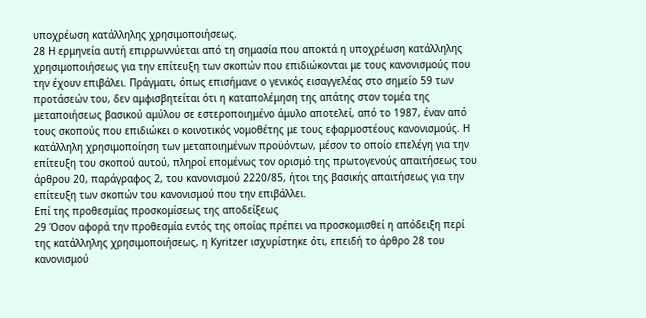υποχρέωση κατάλληλης χρησιμοποιήσεως.
28 Η ερμηνεία αυτή επιρρωννύεται από τη σημασία που αποκτά η υποχρέωση κατάλληλης χρησιμοποιήσεως για την επίτευξη των σκοπών που επιδιώκονται με τους κανονισμούς που την έχουν επιβάλει. Πράγματι, όπως επισήμανε ο γενικός εισαγγελέας στο σημείο 59 των προτάσεών του, δεν αμφισβητείται ότι η καταπολέμηση της απάτης στον τομέα της μεταποιήσεως βασικού αμύλου σε εστεροποιημένο άμυλο αποτελεί, από το 1987, έναν από τους σκοπούς που επιδιώκει ο κοινοτικός νομοθέτης με τους εφαρμοστέους κανονισμούς. Η κατάλληλη χρησιμοποίηση των μεταποιημένων προϋόντων, μέσον το οποίο επελέγη για την επίτευξη του σκοπού αυτού, πληροί επομένως τον ορισμό της πρωτογενούς απαιτήσεως του άρθρου 20, παράγραφος 2, του κανονισμού 2220/85, ήτοι της βασικής απαιτήσεως για την επίτευξη των σκοπών του κανονισμού που την επιβάλλει.
Επί της προθεσμίας προσκομίσεως της αποδείξεως
29 Όσον αφορά την προθεσμία εντός της οποίας πρέπει να προσκομισθεί η απόδειξη περί της κατάλληλης χρησιμοποιήσεως, η Kyritzer ισχυρίστηκε ότι, επειδή το άρθρο 28 του κανονισμού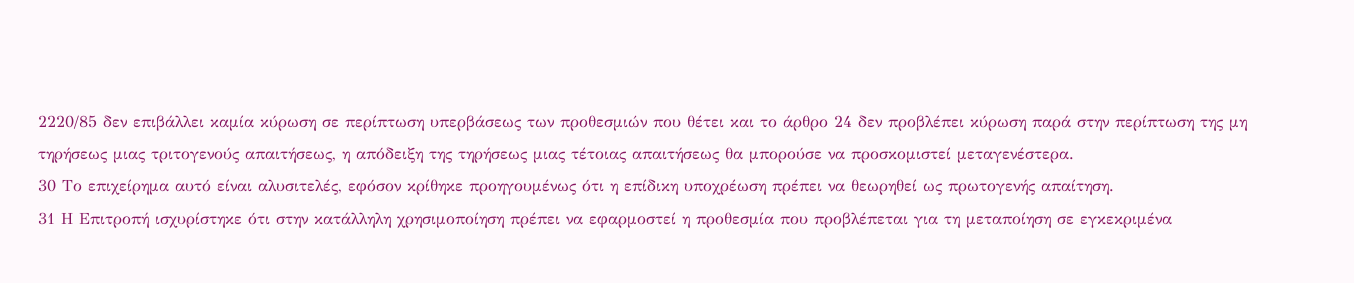2220/85 δεν επιβάλλει καμία κύρωση σε περίπτωση υπερβάσεως των προθεσμιών που θέτει και το άρθρο 24 δεν προβλέπει κύρωση παρά στην περίπτωση της μη τηρήσεως μιας τριτογενούς απαιτήσεως, η απόδειξη της τηρήσεως μιας τέτοιας απαιτήσεως θα μπορούσε να προσκομιστεί μεταγενέστερα.
30 Το επιχείρημα αυτό είναι αλυσιτελές, εφόσον κρίθηκε προηγουμένως ότι η επίδικη υποχρέωση πρέπει να θεωρηθεί ως πρωτογενής απαίτηση.
31 Η Επιτροπή ισχυρίστηκε ότι στην κατάλληλη χρησιμοποίηση πρέπει να εφαρμοστεί η προθεσμία που προβλέπεται για τη μεταποίηση σε εγκεκριμένα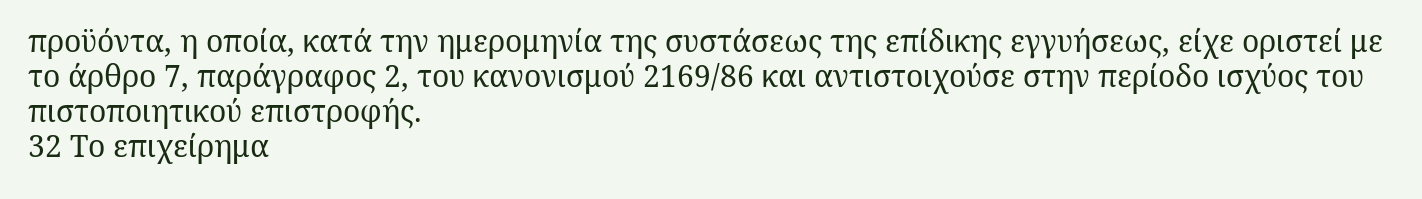προϋόντα, η οποία, κατά την ημερομηνία της συστάσεως της επίδικης εγγυήσεως, είχε οριστεί με το άρθρο 7, παράγραφος 2, του κανονισμού 2169/86 και αντιστοιχούσε στην περίοδο ισχύος του πιστοποιητικού επιστροφής.
32 Το επιχείρημα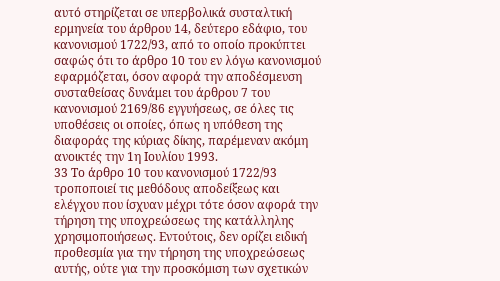αυτό στηρίζεται σε υπερβολικά συσταλτική ερμηνεία του άρθρου 14, δεύτερο εδάφιο, του κανονισμού 1722/93, από το οποίο προκύπτει σαφώς ότι το άρθρο 10 του εν λόγω κανονισμού εφαρμόζεται, όσον αφορά την αποδέσμευση συσταθείσας δυνάμει του άρθρου 7 του κανονισμού 2169/86 εγγυήσεως, σε όλες τις υποθέσεις οι οποίες, όπως η υπόθεση της διαφοράς της κύριας δίκης, παρέμεναν ακόμη ανοικτές την 1η Ιουλίου 1993.
33 Το άρθρο 10 του κανονισμού 1722/93 τροποποιεί τις μεθόδους αποδείξεως και ελέγχου που ίσχυαν μέχρι τότε όσον αφορά την τήρηση της υποχρεώσεως της κατάλληλης χρησιμοποιήσεως. Εντούτοις, δεν ορίζει ειδική προθεσμία για την τήρηση της υποχρεώσεως αυτής, ούτε για την προσκόμιση των σχετικών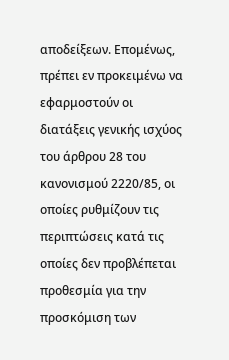αποδείξεων. Επομένως, πρέπει εν προκειμένω να εφαρμοστούν οι διατάξεις γενικής ισχύος του άρθρου 28 του κανονισμού 2220/85, οι οποίες ρυθμίζουν τις περιπτώσεις κατά τις οποίες δεν προβλέπεται προθεσμία για την προσκόμιση των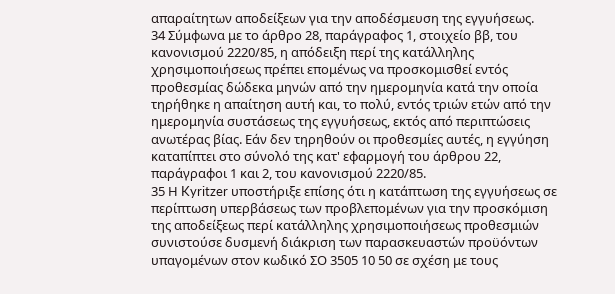απαραίτητων αποδείξεων για την αποδέσμευση της εγγυήσεως.
34 Σύμφωνα με το άρθρο 28, παράγραφος 1, στοιχείο ββ, του κανονισμού 2220/85, η απόδειξη περί της κατάλληλης χρησιμοποιήσεως πρέπει επομένως να προσκομισθεί εντός προθεσμίας δώδεκα μηνών από την ημερομηνία κατά την οποία τηρήθηκε η απαίτηση αυτή και, το πολύ, εντός τριών ετών από την ημερομηνία συστάσεως της εγγυήσεως, εκτός από περιπτώσεις ανωτέρας βίας. Εάν δεν τηρηθούν οι προθεσμίες αυτές, η εγγύηση καταπίπτει στο σύνολό της κατ' εφαρμογή του άρθρου 22, παράγραφοι 1 και 2, του κανονισμού 2220/85.
35 Η Kyritzer υποστήριξε επίσης ότι η κατάπτωση της εγγυήσεως σε περίπτωση υπερβάσεως των προβλεπομένων για την προσκόμιση της αποδείξεως περί κατάλληλης χρησιμοποιήσεως προθεσμιών συνιστούσε δυσμενή διάκριση των παρασκευαστών προϋόντων υπαγομένων στον κωδικό ΣΟ 3505 10 50 σε σχέση με τους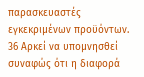παρασκευαστές εγκεκριμένων προϋόντων.
36 Αρκεί να υπομνησθεί συναφώς ότι η διαφορά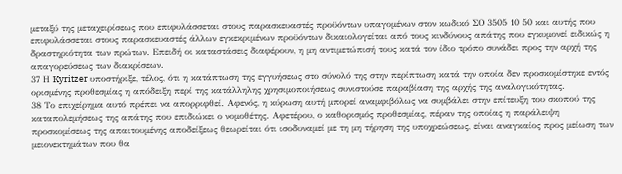μεταξύ της μεταχειρίσεως που επιφυλάσσεται στους παρασκευαστές προϋόντων υπαγομένων στον κωδικό ΣΟ 3505 10 50 και αυτής που επιφυλάσσεται στους παρασκευαστές άλλων εγκεκριμένων προϋόντων δικαιολογείται από τους κινδύνους απάτης που εγκυμονεί ειδικώς η δραστηριότητα των πρώτων. Επειδή οι καταστάσεις διαφέρουν, η μη αντιμετώπισή τους κατά τον ίδιο τρόπο συνάδει προς την αρχή της απαγορεύσεως των διακρίσεων.
37 Η Kyritzer υποστήριξε, τέλος, ότι η κατάπτωση της εγγυήσεως στο σύνολό της στην περίπτωση κατά την οποία δεν προσκομίστηκε εντός ορισμένης προθεσμίας η απόδειξη περί της κατάλληλης χρησιμοποιήσεως συνιστούσε παραβίαση της αρχής της αναλογικότητας.
38 Το επιχείρημα αυτό πρέπει να απορριφθεί. Αφενός, η κύρωση αυτή μπορεί αναμφιβόλως να συμβάλει στην επίτευξη του σκοπού της καταπολεμήσεως της απάτης που επιδιώκει ο νομοθέτης. Αφετέρου, ο καθορισμός προθεσμίας, πέραν της οποίας η παράλειψη προσκομίσεως της απαιτουμένης αποδείξεως θεωρείται ότι ισοδυναμεί με τη μη τήρηση της υποχρεώσεως, είναι αναγκαίος προς μείωση των μειονεκτημάτων που θα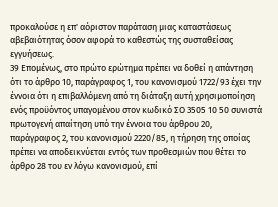προκαλούσε η επ' αόριστον παράταση μιας καταστάσεως αβεβαιότητας όσον αφορά το καθεστώς της συσταθείσας εγγυήσεως.
39 Επομένως, στο πρώτο ερώτημα πρέπει να δοθεί η απάντηση ότι το άρθρο 10, παράγραφος 1, του κανονισμού 1722/93 έχει την έννοια ότι η επιβαλλόμενη από τη διάταξη αυτή χρησιμοποίηση ενός προϋόντος υπαγομένου στον κωδικό ΣΟ 3505 10 50 συνιστά πρωτογενή απαίτηση υπό την έννοια του άρθρου 20, παράγραφος 2, του κανονισμού 2220/85, η τήρηση της οποίας πρέπει να αποδεικνύεται εντός των προθεσμιών που θέτει το άρθρο 28 του εν λόγω κανονισμού, επί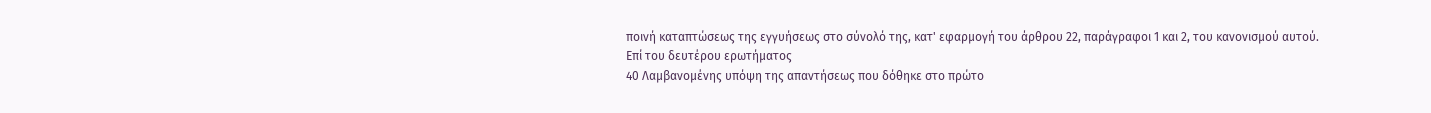ποινή καταπτώσεως της εγγυήσεως στο σύνολό της, κατ' εφαρμογή του άρθρου 22, παράγραφοι 1 και 2, του κανονισμού αυτού.
Επί του δευτέρου ερωτήματος
40 Λαμβανομένης υπόψη της απαντήσεως που δόθηκε στο πρώτο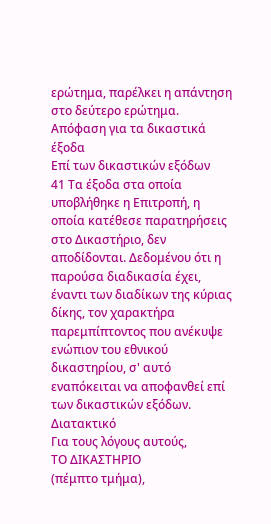ερώτημα, παρέλκει η απάντηση στο δεύτερο ερώτημα.
Απόφαση για τα δικαστικά έξοδα
Επί των δικαστικών εξόδων
41 Τα έξοδα στα οποία υποβλήθηκε η Επιτροπή, η οποία κατέθεσε παρατηρήσεις στο Δικαστήριο, δεν αποδίδονται. Δεδομένου ότι η παρούσα διαδικασία έχει, έναντι των διαδίκων της κύριας δίκης, τον χαρακτήρα παρεμπίπτοντος που ανέκυψε ενώπιον του εθνικού δικαστηρίου, σ' αυτό εναπόκειται να αποφανθεί επί των δικαστικών εξόδων.
Διατακτικό
Για τους λόγους αυτούς,
ΤΟ ΔΙΚΑΣΤΗΡΙΟ
(πέμπτο τμήμα),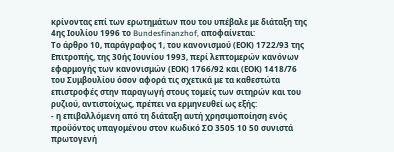κρίνοντας επί των ερωτημάτων που του υπέβαλε με διάταξη της 4ης Ιουλίου 1996 το Bundesfinanzhof, αποφαίνεται:
Το άρθρο 10, παράγραφος 1, του κανονισμού (ΕΟΚ) 1722/93 της Επιτροπής, της 30ής Ιουνίου 1993, περί λεπτομερών κανόνων εφαρμογής των κανονισμών (ΕΟΚ) 1766/92 και (ΕΟΚ) 1418/76 του Συμβουλίου όσον αφορά τις σχετικά με τα καθεστώτα επιστροφές στην παραγωγή στους τομείς των σιτηρών και του ρυζιού, αντιστοίχως, πρέπει να ερμηνευθεί ως εξής:
- η επιβαλλόμενη από τη διάταξη αυτή χρησιμοποίηση ενός προϋόντος υπαγομένου στον κωδικό ΣΟ 3505 10 50 συνιστά πρωτογενή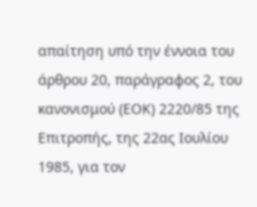απαίτηση υπό την έννοια του άρθρου 20, παράγραφος 2, του κανονισμού (ΕΟΚ) 2220/85 της Επιτροπής, της 22ας Ιουλίου 1985, για τον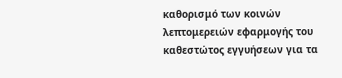καθορισμό των κοινών λεπτομερειών εφαρμογής του καθεστώτος εγγυήσεων για τα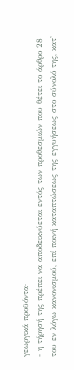γεωργικά προϋόντα·
- η τήρησή της πρέπει να αποδεικνύεται εντός των προθεσμιών που θέτει το άρθρο 28 του εν λόγω κανονισμού, επί ποινή καταπτώσεως της εγγυήσεως στο σύνολό της, κατ'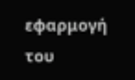εφαρμογή του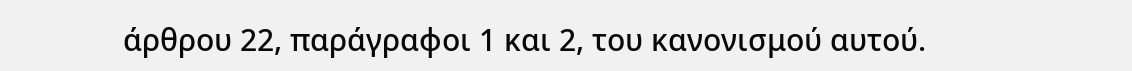άρθρου 22, παράγραφοι 1 και 2, του κανονισμού αυτού.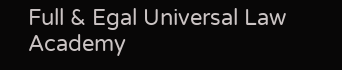Full & Egal Universal Law Academy